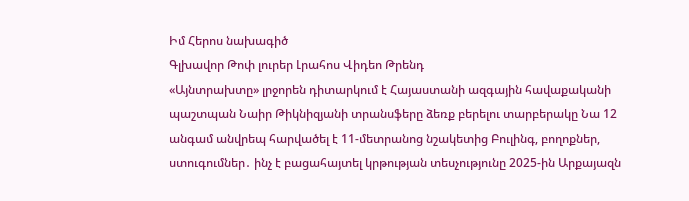Իմ Հերոս նախագիծ
Գլխավոր Թոփ լուրեր Լրահոս Վիդեո Թրենդ
«Այնտրախտը» լրջորեն դիտարկում է Հայաստանի ազգային հավաքականի պաշտպան Նաիր Թիկնիզյանի տրանսֆերը ձեռք բերելու տարբերակը Նա 12 անգամ անվրեպ հարվածել է 11-մետրանոց նշակետից Բուլինգ, բողոքներ, ստուգումներ․ ինչ է բացահայտել կրթության տեսչությունը 2025-ին Արքայազն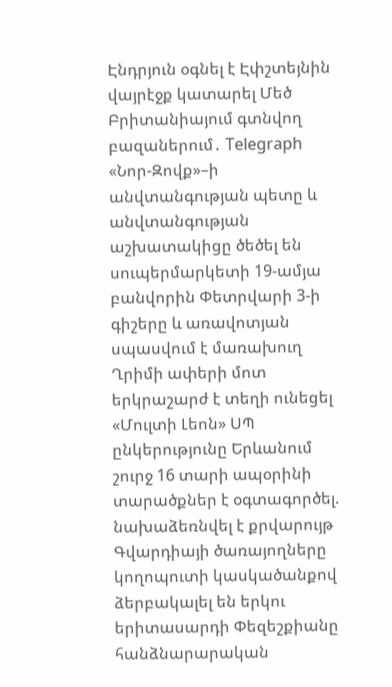Էնդրյուն օգնել է Էփշտեյնին վայրէջք կատարել Մեծ Բրիտանիայում գտնվող բազաներում․ Telegraph «Նոր-Զովք»–ի անվտանգության պետը և անվտանգության աշխատակիցը ծեծել են սուպերմարկետի 19-ամյա բանվորին Փետրվարի 3-ի գիշերը և առավոտյան սպասվում է մառախուղ Ղրիմի ափերի մոտ երկրաշարժ է տեղի ունեցել «Մուլտի Լեոն» ՍՊ ընկերությունը Երևանում շուրջ 16 տարի ապօրինի տարածքներ է օգտագործել. նախաձեռնվել է քրվարույթ Գվարդիայի ծառայողները կողոպուտի կասկածանքով ձերբակալել են երկու երիտասարդի Փեզեշքիանը հանձնարարական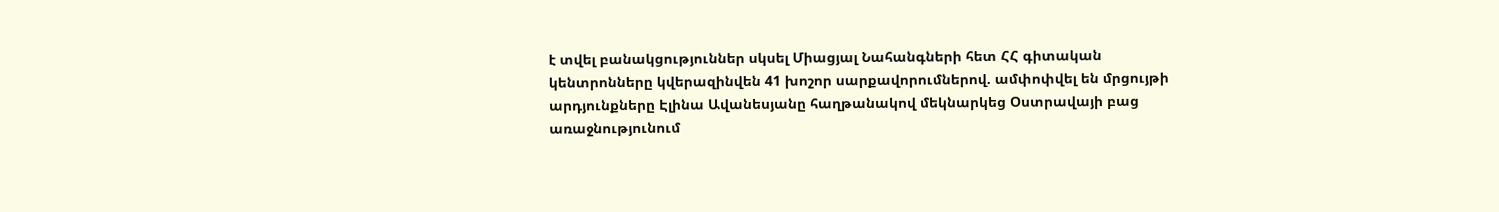է տվել բանակցություններ սկսել Միացյալ Նահանգների հետ ՀՀ գիտական կենտրոնները կվերազինվեն 41 խոշոր սարքավորումներով. ամփոփվել են մրցույթի արդյունքները Էլինա Ավանեսյանը հաղթանակով մեկնարկեց Օստրավայի բաց առաջնությունում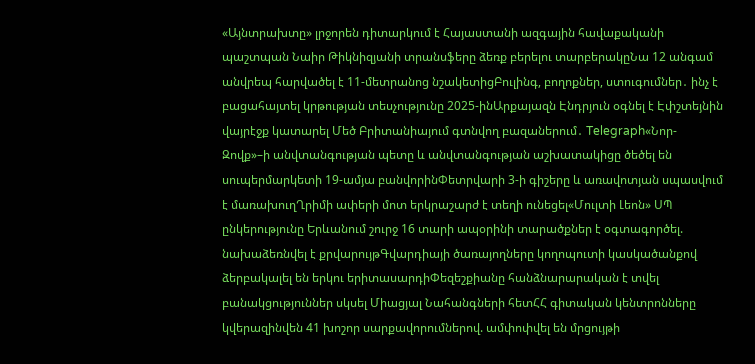«Այնտրախտը» լրջորեն դիտարկում է Հայաստանի ազգային հավաքականի պաշտպան Նաիր Թիկնիզյանի տրանսֆերը ձեռք բերելու տարբերակըՆա 12 անգամ անվրեպ հարվածել է 11-մետրանոց նշակետիցԲուլինգ, բողոքներ, ստուգումներ․ ինչ է բացահայտել կրթության տեսչությունը 2025-ինԱրքայազն Էնդրյուն օգնել է Էփշտեյնին վայրէջք կատարել Մեծ Բրիտանիայում գտնվող բազաներում․ Telegraph«Նոր-Զովք»–ի անվտանգության պետը և անվտանգության աշխատակիցը ծեծել են սուպերմարկետի 19-ամյա բանվորինՓետրվարի 3-ի գիշերը և առավոտյան սպասվում է մառախուղՂրիմի ափերի մոտ երկրաշարժ է տեղի ունեցել«Մուլտի Լեոն» ՍՊ ընկերությունը Երևանում շուրջ 16 տարի ապօրինի տարածքներ է օգտագործել. նախաձեռնվել է քրվարույթԳվարդիայի ծառայողները կողոպուտի կասկածանքով ձերբակալել են երկու երիտասարդիՓեզեշքիանը հանձնարարական է տվել բանակցություններ սկսել Միացյալ Նահանգների հետՀՀ գիտական կենտրոնները կվերազինվեն 41 խոշոր սարքավորումներով. ամփոփվել են մրցույթի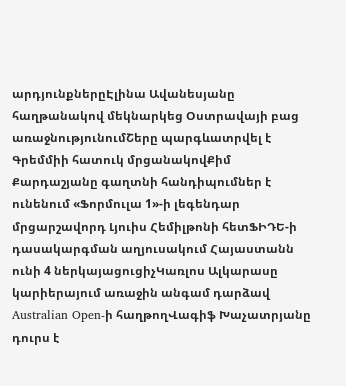արդյունքներըԷլինա Ավանեսյանը հաղթանակով մեկնարկեց Օստրավայի բաց առաջնությունումՇերը պարգևատրվել է Գրեմմիի հատուկ մրցանակովՔիմ Քարդաշյանը գաղտնի հանդիպումներ է ունենում «Ֆորմուլա 1»-ի լեգենդար մրցարշավորդ Լյուիս Հեմիլթոնի հետՖԻԴԵ-ի դասակարգման աղյուսակում Հայաստանն ունի 4 ներկայացուցիչԿառլոս Ալկարասը կարիերայում առաջին անգամ դարձավ Australian Open-ի հաղթողՎագիֆ Խաչատրյանը դուրս է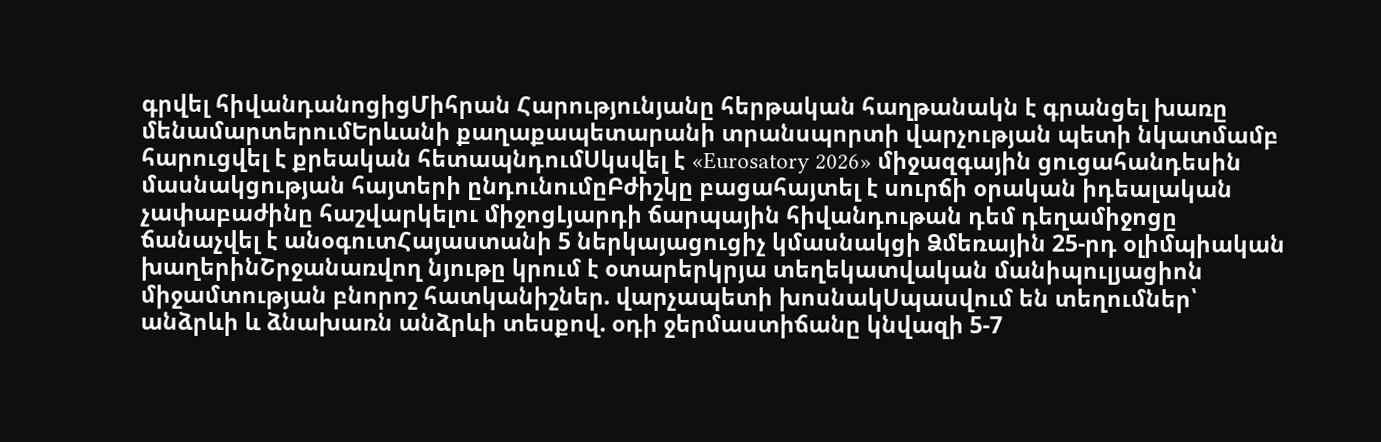գրվել հիվանդանոցիցՄիհրան Հարությունյանը հերթական հաղթանակն է գրանցել խառը մենամարտերումԵրևանի քաղաքապետարանի տրանսպորտի վարչության պետի նկատմամբ հարուցվել է քրեական հետապնդումՍկսվել է «Eurosatory 2026» միջազգային ցուցահանդեսին մասնակցության հայտերի ընդունումըԲժիշկը բացահայտել է սուրճի օրական իդեալական չափաբաժինը հաշվարկելու միջոցԼյարդի ճարպային հիվանդութան դեմ դեղամիջոցը ճանաչվել է անօգուտՀայաստանի 5 ներկայացուցիչ կմասնակցի Ձմեռային 25-րդ օլիմպիական խաղերինՇրջանառվող նյութը կրում է օտարերկրյա տեղեկատվական մանիպուլյացիոն միջամտության բնորոշ հատկանիշներ. վարչապետի խոսնակՍպասվում են տեղումներ՝ անձրևի և ձնախառն անձրևի տեսքով. օդի ջերմաստիճանը կնվազի 5-7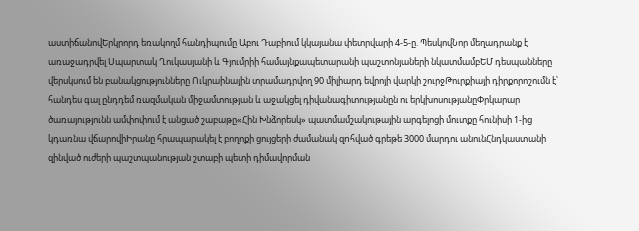աստիճանովԵրկրորդ եռակողմ հանդիպումը Աբու Դաբիում կկայանա փետրվարի 4-5-ը. ՊեսկովՆոր մեղադրանք է առաջադրվել Սպարտակ Ղուկասյանի և Գյումրիի համայնքապետարանի պաշտոնյաների նկատմամբԵՄ դեսպանները վերսկսում են բանակցությունները Ուկրաինային տրամադրվող 90 միլիարդ եվրոյի վարկի շուրջԹուրքիայի դիրքորոշումն է՝ հանդես գալ ընդդեմ ռազմական միջամտության և աջակցել դիվանագիտությանըն ու երկխոսությանըՓրկարար ծառայությունն ամփոփում է անցած շաբաթը«Հին Խնձորեսկ» պատմամշակութային արգելոցի մուտքը հունիսի 1-ից կդառնա վճարովիԻրանը հրապարակել է բողոքի ցույցերի ժամանակ զnհված գրեթե 3000 մարդու անունՀնդկաստանի զինված ուժերի պաշտպանության շտաբի պետի դիմավորման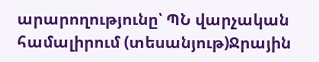արարողությունը՝ ՊՆ վարչական համալիրում (տեսանյութ)Ջրային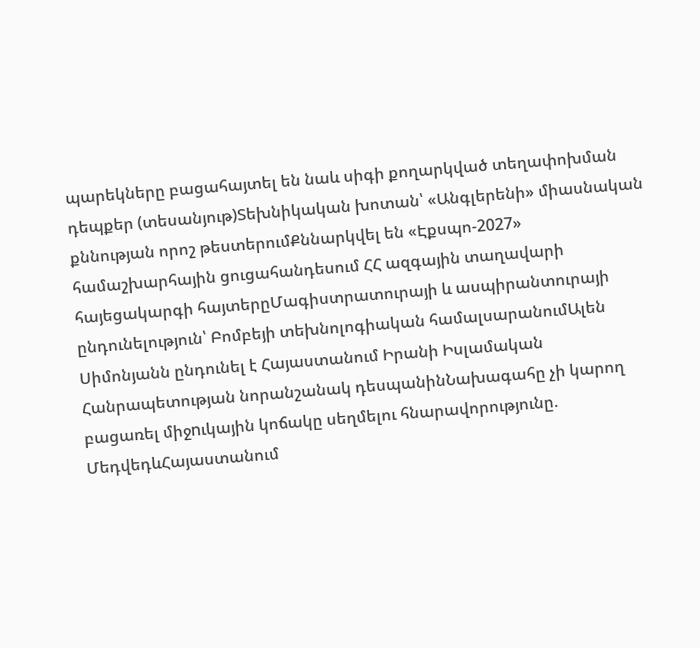պարեկները բացահայտել են նաև սիգի քողարկված տեղափոխման դեպքեր (տեսանյութ)Տեխնիկական խոտան՝ «Անգլերենի» միասնական քննության որոշ թեստերումՔննարկվել են «Էքսպո-2027» համաշխարհային ցուցահանդեսում ՀՀ ազգային տաղավարի հայեցակարգի հայտերըՄագիստրատուրայի և ասպիրանտուրայի ընդունելություն՝ Բոմբեյի տեխնոլոգիական համալսարանումԱլեն Սիմոնյանն ընդունել է Հայաստանում Իրանի Իսլամական Հանրապետության նորանշանակ դեսպանինՆախագահը չի կարող բացառել միջnւկային կոճակը սեղմելու հնարավորությունը. ՄեդվեդևՀայաստանում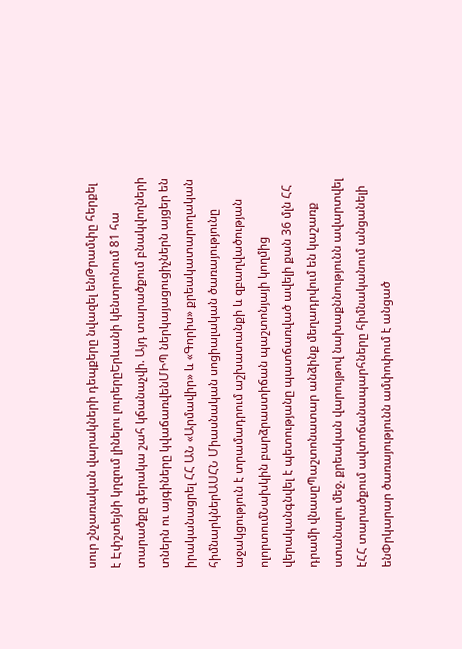սուր շնչառական վարակների դեպքերը նվազել ենԹրամփը հերքել է Էփշտեյնի կղզում լինելու լուրերըԵրևանի կենտրոնում 81 հա տարածքը գերակա շահ կճանաչվի. Այդ տարածքում բնակվողների տներն ու այգիները կվաճառվենՄԻՊ ներկայացուցիչներն այցեր են իրականացրել ՀՀ ԱՆ «Արմավիր» և «Գորիս» քրեակատարողական հիմնարկներԱՍՀՆ Միասնական սոցիալական ծառայությունը աջակցություն է տրամադրում աշխատանքի և զբաղվածության ոլորտումՆախկին բարձրաստիճան պաշտոնյայի կողմից վերականգնվել է պետությանը պատճառված ավելի քան 36 մլն ՀՀ դրամի վնասըՊաշտոնատար անձինք մեղադրվում են կաշառք ստանալու մեջ. քրեական վարույթով նախաքննությունն ավարտվել էՀՀ տարածքում ավտոճանապարհները հիմնականում անցանելի ենՓրկարար ծառայությունն ամփոփում է անցած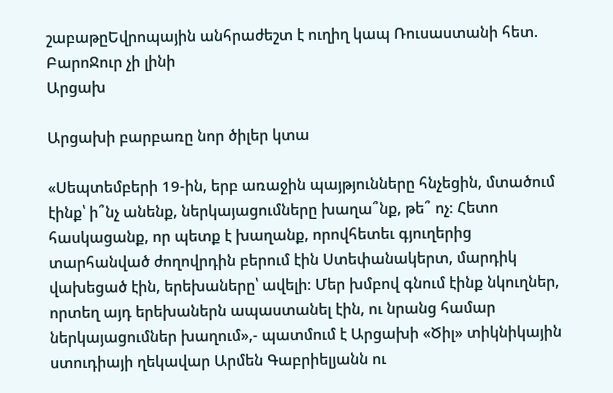շաբաթըԵվրոպային անհրաժեշտ է ուղիղ կապ Ռուսաստանի հետ. ԲարոՋուր չի լինի
Արցախ

Արցախի բարբառը նոր ծիլեր կտա

«Սեպտեմբերի 19-ին, երբ առաջին պայթյունները հնչեցին, մտածում էինք՝ ի՞նչ անենք, ներկայացումները խաղա՞նք, թե՞ ոչ։ Հետո հասկացանք, որ պետք է խաղանք, որովհետեւ գյուղերից տարհանված ժողովրդին բերում էին Ստեփանակերտ, մարդիկ վախեցած էին, երեխաները՝ ավելի։ Մեր խմբով գնում էինք նկուղներ, որտեղ այդ երեխաներն ապաստանել էին, ու նրանց համար ներկայացումներ խաղում»,- պատմում է Արցախի «Ծիլ» տիկնիկային ստուդիայի ղեկավար Արմեն Գաբրիելյանն ու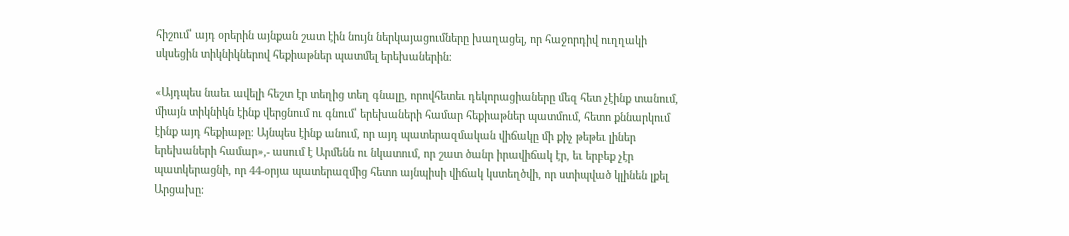հիշում՝ այդ օրերին այնքան շատ էին նույն ներկայացումները խաղացել, որ հաջորդիվ ուղղակի սկսեցին տիկնիկներով հեքիաթներ պատմել երեխաներին։

«Այդպես նաեւ ավելի հեշտ էր տեղից տեղ գնալը, որովհետեւ դեկորացիաները մեզ հետ չէինք տանում, միայն տիկնիկն էինք վերցնում ու գնում՝ երեխաների համար հեքիաթներ պատմում, հետո քննարկում էինք այդ հեքիաթը։ Այնպես էինք անում, որ այդ պատերազմական վիճակը մի քիչ թեթեւ լիներ երեխաների համար»,- ասում է Արմենն ու նկատում, որ շատ ծանր իրավիճակ էր, եւ երբեք չէր պատկերացնի, որ 44-օրյա պատերազմից հետո այնպիսի վիճակ կստեղծվի, որ ստիպված կլինեն լքել Արցախը։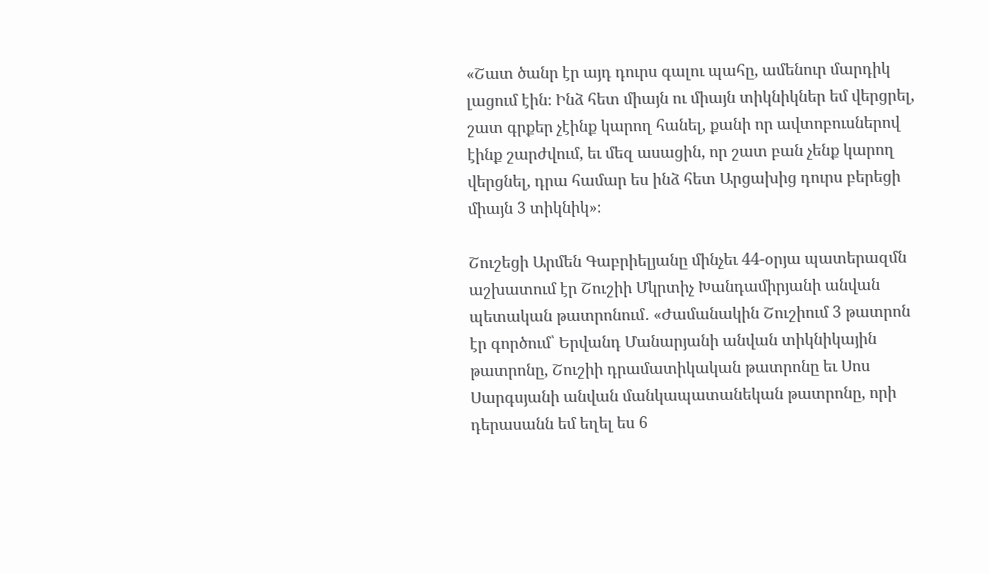«Շատ ծանր էր այդ դուրս գալու պահը, ամենուր մարդիկ լացում էին։ Ինձ հետ միայն ու միայն տիկնիկներ եմ վերցրել, շատ գրքեր չէինք կարող հանել, քանի որ ավտոբուսներով էինք շարժվում, եւ մեզ ասացին, որ շատ բան չենք կարող վերցնել, դրա համար ես ինձ հետ Արցախից դուրս բերեցի միայն 3 տիկնիկ»։

Շուշեցի Արմեն Գաբրիելյանը մինչեւ 44-օրյա պատերազմն աշխատում էր Շուշիի Մկրտիչ Խանդամիրյանի անվան պետական թատրոնում․ «Ժամանակին Շուշիում 3 թատրոն էր գործում՝ Երվանդ Մանարյանի անվան տիկնիկային թատրոնը, Շուշիի դրամատիկական թատրոնը եւ Սոս Սարգսյանի անվան մանկապատանեկան թատրոնը, որի դերասանն եմ եղել ես 6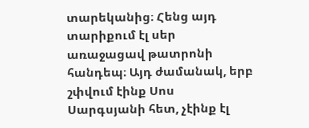տարեկանից։ Հենց այդ տարիքում էլ սեր առաջացավ թատրոնի հանդեպ։ Այդ ժամանակ, երբ շփվում էինք Սոս Սարգսյանի հետ, չէինք էլ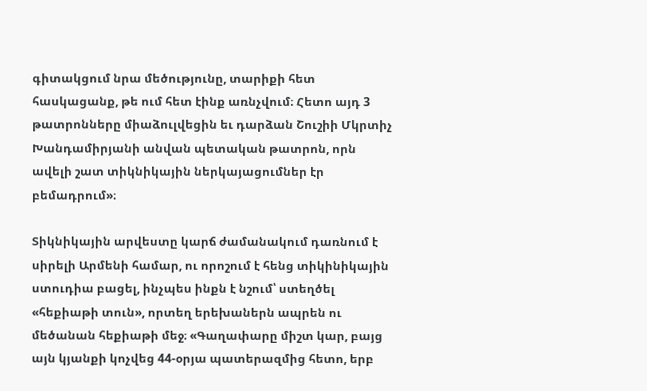գիտակցում նրա մեծությունը, տարիքի հետ հասկացանք, թե ում հետ էինք առնչվում։ Հետո այդ 3 թատրոնները միաձուլվեցին եւ դարձան Շուշիի Մկրտիչ Խանդամիրյանի անվան պետական թատրոն, որն ավելի շատ տիկնիկային ներկայացումներ էր բեմադրում»։

Տիկնիկային արվեստը կարճ ժամանակում դառնում է սիրելի Արմենի համար, ու որոշում է հենց տիկինիկային ստուդիա բացել, ինչպես ինքն է նշում՝ ստեղծել «հեքիաթի տուն», որտեղ երեխաներն ապրեն ու մեծանան հեքիաթի մեջ։ «Գաղափարը միշտ կար, բայց այն կյանքի կոչվեց 44-օրյա պատերազմից հետո, երբ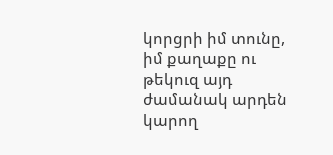կորցրի իմ տունը, իմ քաղաքը ու թեկուզ այդ ժամանակ արդեն կարող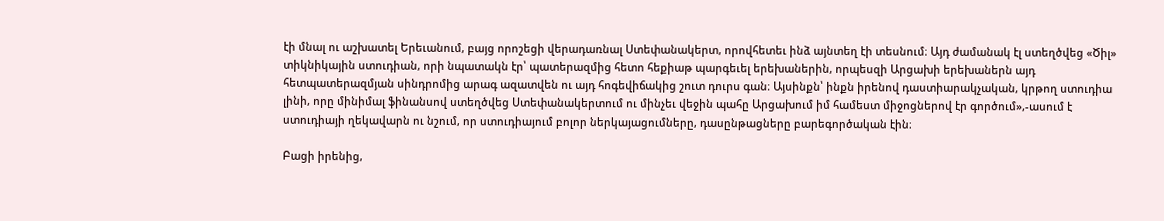էի մնալ ու աշխատել Երեւանում, բայց որոշեցի վերադառնալ Ստեփանակերտ, որովհետեւ ինձ այնտեղ էի տեսնում։ Այդ ժամանակ էլ ստեղծվեց «Ծիլ» տիկնիկային ստուդիան, որի նպատակն էր՝ պատերազմից հետո հեքիաթ պարգեւել երեխաներին, որպեսզի Արցախի երեխաներն այդ հետպատերազմյան սինդրոմից արագ ազատվեն ու այդ հոգեվիճակից շուտ դուրս գան։ Այսինքն՝ ինքն իրենով դաստիարակչական, կրթող ստուդիա լինի, որը մինիմալ ֆինանսով ստեղծվեց Ստեփանակերտում ու մինչեւ վեջին պահը Արցախում իմ համեստ միջոցներով էր գործում»,-ասում է ստուդիայի ղեկավարն ու նշում, որ ստուդիայում բոլոր ներկայացումները, դասընթացները բարեգործական էին։

Բացի իրենից,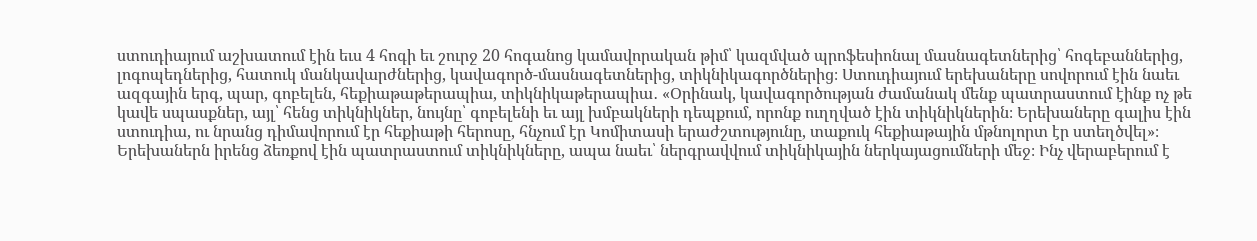ստուդիայում աշխատում էին եւս 4 հոգի եւ շուրջ 20 հոգանոց կամավորական թիմ՝ կազմված պրոֆեսիոնալ մասնագետներից՝ հոգեբաններից, լոգոպեդներից, հատուկ մանկավարժներից, կավագործ-մասնագետներից, տիկնիկագործներից։ Ստուդիայում երեխաները սովորում էին նաեւ ազգային երգ, պար, գոբելեն, հեքիաթաթերապիա, տիկնիկաթերապիա․ «Օրինակ, կավագործության ժամանակ մենք պատրաստում էինք ոչ թե կավե սպասքներ, այլ՝ հենց տիկնիկներ, նույնը՝ գոբելենի եւ այլ խմբակների դեպքում, որոնք ուղղված էին տիկնիկներին։ Երեխաները գալիս էին ստուդիա, ու նրանց դիմավորում էր հեքիաթի հերոսը, հնչում էր Կոմիտասի երաժշտությունը, տաքուկ հեքիաթային մթնոլորտ էր ստեղծվել»։
Երեխաներն իրենց ձեռքով էին պատրաստում տիկնիկները, ապա նաեւ՝ ներգրավվում տիկնիկային ներկայացումների մեջ։ Ինչ վերաբերում է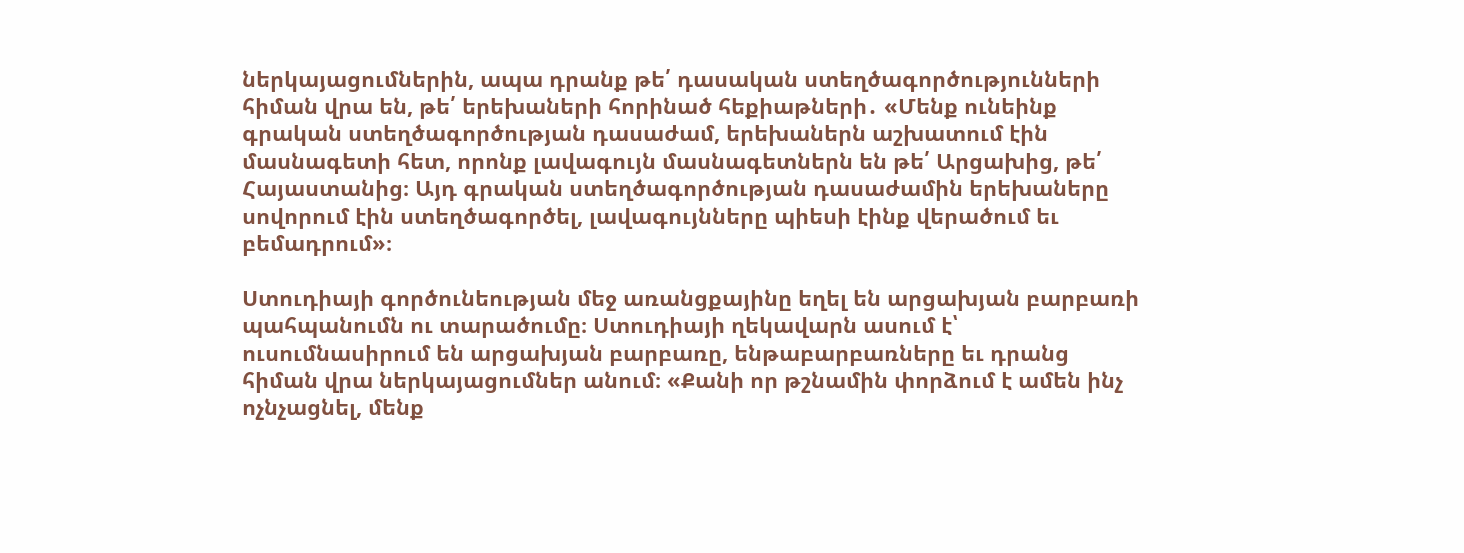ներկայացումներին, ապա դրանք թե՛ դասական ստեղծագործությունների հիման վրա են, թե՛ երեխաների հորինած հեքիաթների․ «Մենք ունեինք գրական ստեղծագործության դասաժամ, երեխաներն աշխատում էին մասնագետի հետ, որոնք լավագույն մասնագետներն են թե՛ Արցախից, թե՛ Հայաստանից։ Այդ գրական ստեղծագործության դասաժամին երեխաները սովորում էին ստեղծագործել, լավագույնները պիեսի էինք վերածում եւ բեմադրում»։

Ստուդիայի գործունեության մեջ առանցքայինը եղել են արցախյան բարբառի պահպանումն ու տարածումը։ Ստուդիայի ղեկավարն ասում է՝ ուսումնասիրում են արցախյան բարբառը, ենթաբարբառները եւ դրանց հիման վրա ներկայացումներ անում։ «Քանի որ թշնամին փորձում է ամեն ինչ ոչնչացնել, մենք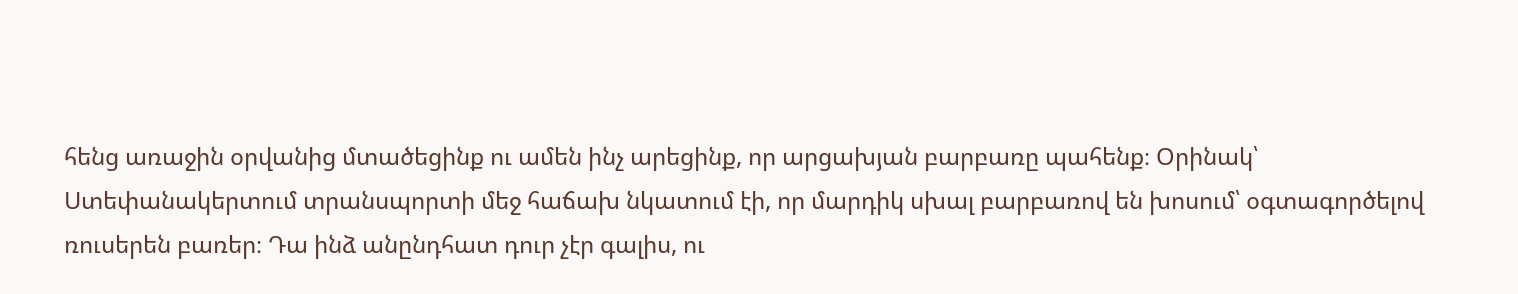հենց առաջին օրվանից մտածեցինք ու ամեն ինչ արեցինք, որ արցախյան բարբառը պահենք։ Օրինակ՝ Ստեփանակերտում տրանսպորտի մեջ հաճախ նկատում էի, որ մարդիկ սխալ բարբառով են խոսում՝ օգտագործելով ռուսերեն բառեր։ Դա ինձ անընդհատ դուր չէր գալիս, ու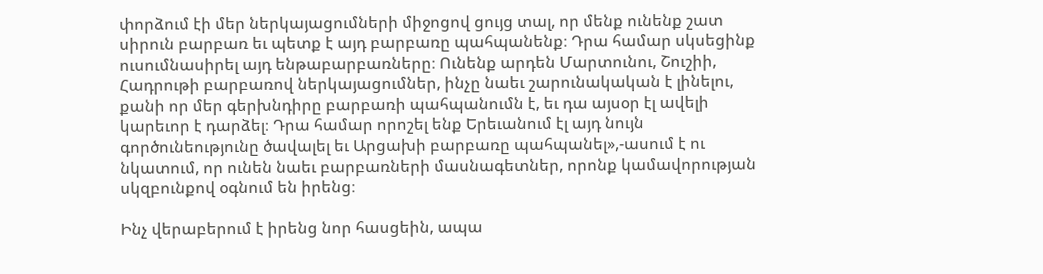փորձում էի մեր ներկայացումների միջոցով ցույց տալ, որ մենք ունենք շատ սիրուն բարբառ եւ պետք է այդ բարբառը պահպանենք։ Դրա համար սկսեցինք ուսումնասիրել այդ ենթաբարբառները։ Ունենք արդեն Մարտունու, Շուշիի, Հադրութի բարբառով ներկայացումներ, ինչը նաեւ շարունակական է լինելու, քանի որ մեր գերխնդիրը բարբառի պահպանումն է, եւ դա այսօր էլ ավելի կարեւոր է դարձել։ Դրա համար որոշել ենք Երեւանում էլ այդ նույն գործունեությունը ծավալել եւ Արցախի բարբառը պահպանել»,-ասում է ու նկատում, որ ունեն նաեւ բարբառների մասնագետներ, որոնք կամավորության սկզբունքով օգնում են իրենց։

Ինչ վերաբերում է իրենց նոր հասցեին, ապա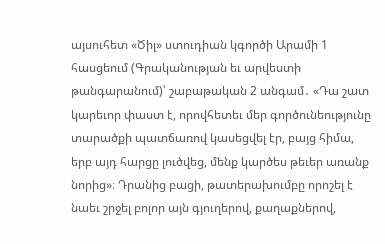այսուհետ «Ծիլ» ստուդիան կգործի Արամի 1 հասցեում (Գրականության եւ արվեստի թանգարանում)՝ շաբաթական 2 անգամ․ «Դա շատ կարեւոր փաստ է, որովհետեւ մեր գործունեությունը տարածքի պատճառով կասեցվել էր, բայց հիմա, երբ այդ հարցը լուծվեց, մենք կարծես թեւեր առանք նորից»։ Դրանից բացի, թատերախումբը որոշել է նաեւ շրջել բոլոր այն գյուղերով, քաղաքներով,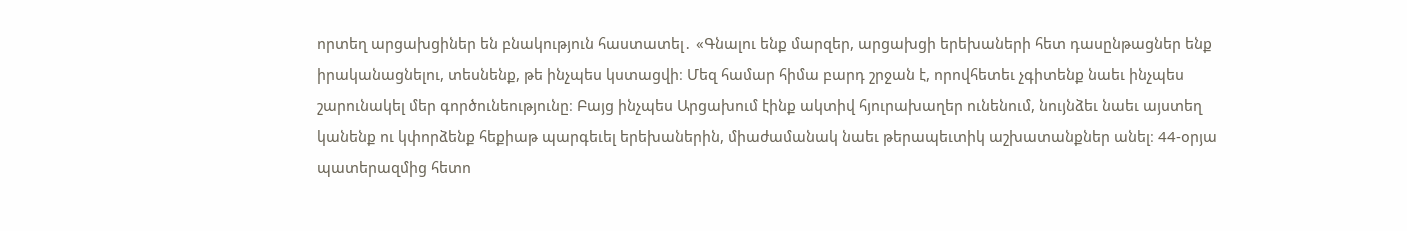որտեղ արցախցիներ են բնակություն հաստատել․ «Գնալու ենք մարզեր, արցախցի երեխաների հետ դասընթացներ ենք իրականացնելու, տեսնենք, թե ինչպես կստացվի։ Մեզ համար հիմա բարդ շրջան է, որովհետեւ չգիտենք նաեւ ինչպես շարունակել մեր գործունեությունը։ Բայց ինչպես Արցախում էինք ակտիվ հյուրախաղեր ունենում, նույնձեւ նաեւ այստեղ կանենք ու կփորձենք հեքիաթ պարգեւել երեխաներին, միաժամանակ նաեւ թերապեւտիկ աշխատանքներ անել։ 44-օրյա պատերազմից հետո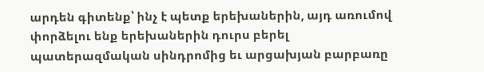արդեն գիտենք՝ ինչ է պետք երեխաներին, այդ առումով փորձելու ենք երեխաներին դուրս բերել պատերազմական սինդրոմից եւ արցախյան բարբառը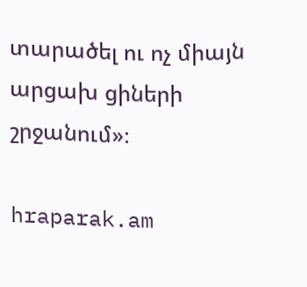տարածել ու ոչ միայն արցախ ցիների շրջանում»։

hraparak.am